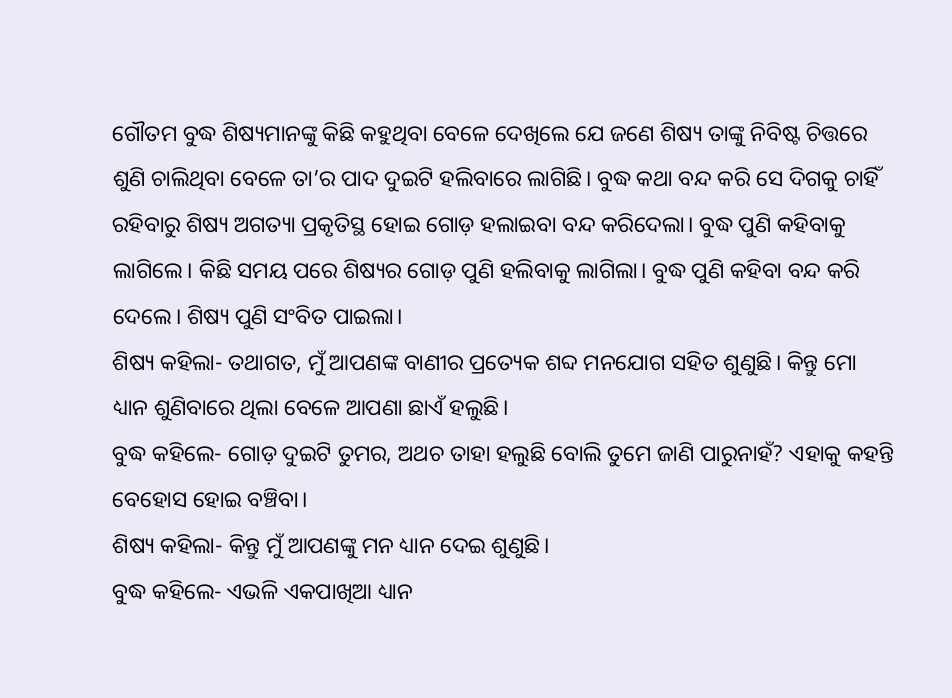ଗୌତମ ବୁଦ୍ଧ ଶିଷ୍ୟମାନଙ୍କୁ କିଛି କହୁଥିବା ବେଳେ ଦେଖିଲେ ଯେ ଜଣେ ଶିଷ୍ୟ ତାଙ୍କୁ ନିବିଷ୍ଟ ଚିତ୍ତରେ ଶୁଣି ଚାଲିଥିବା ବେଳେ ତା’ର ପାଦ ଦୁଇଟି ହଲିବାରେ ଲାଗିଛି। ବୁଦ୍ଧ କଥା ବନ୍ଦ କରି ସେ ଦିଗକୁ ଚାହିଁ ରହିବାରୁ ଶିଷ୍ୟ ଅଗତ୍ୟା ପ୍ରକୃତିସ୍ଥ ହୋଇ ଗୋଡ଼ ହଲାଇବା ବନ୍ଦ କରିଦେଲା। ବୁଦ୍ଧ ପୁଣି କହିବାକୁ ଲାଗିଲେ। କିଛି ସମୟ ପରେ ଶିଷ୍ୟର ଗୋଡ଼ ପୁଣି ହଲିବାକୁ ଲାଗିଲା। ବୁଦ୍ଧ ପୁଣି କହିବା ବନ୍ଦ କରି ଦେଲେ। ଶିଷ୍ୟ ପୁଣି ସଂବିତ ପାଇଲା।
ଶିଷ୍ୟ କହିଲା- ତଥାଗତ, ମୁଁ ଆପଣଙ୍କ ବାଣୀର ପ୍ରତ୍ୟେକ ଶବ୍ଦ ମନଯୋଗ ସହିତ ଶୁଣୁଛି। କିନ୍ତୁ ମୋ ଧ୍ୟାନ ଶୁଣିବାରେ ଥିଲା ବେଳେ ଆପଣା ଛାଏଁ ହଲୁଛି।
ବୁଦ୍ଧ କହିଲେ- ଗୋଡ଼ ଦୁଇଟି ତୁମର, ଅଥଚ ତାହା ହଲୁଛି ବୋଲି ତୁମେ ଜାଣି ପାରୁନାହଁ? ଏହାକୁ କହନ୍ତି ବେହୋସ ହୋଇ ବଞ୍ଚିବା।
ଶିଷ୍ୟ କହିଲା- କିନ୍ତୁ ମୁଁ ଆପଣଙ୍କୁ ମନ ଧ୍ୟାନ ଦେଇ ଶୁଣୁଛି।
ବୁଦ୍ଧ କହିଲେ- ଏଭଳି ଏକପାଖିଆ ଧ୍ୟାନ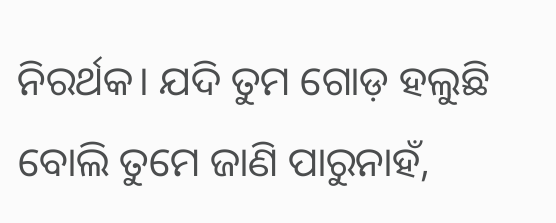ନିରର୍ଥକ। ଯଦି ତୁମ ଗୋଡ଼ ହଲୁଛି ବୋଲି ତୁମେ ଜାଣି ପାରୁନାହଁ,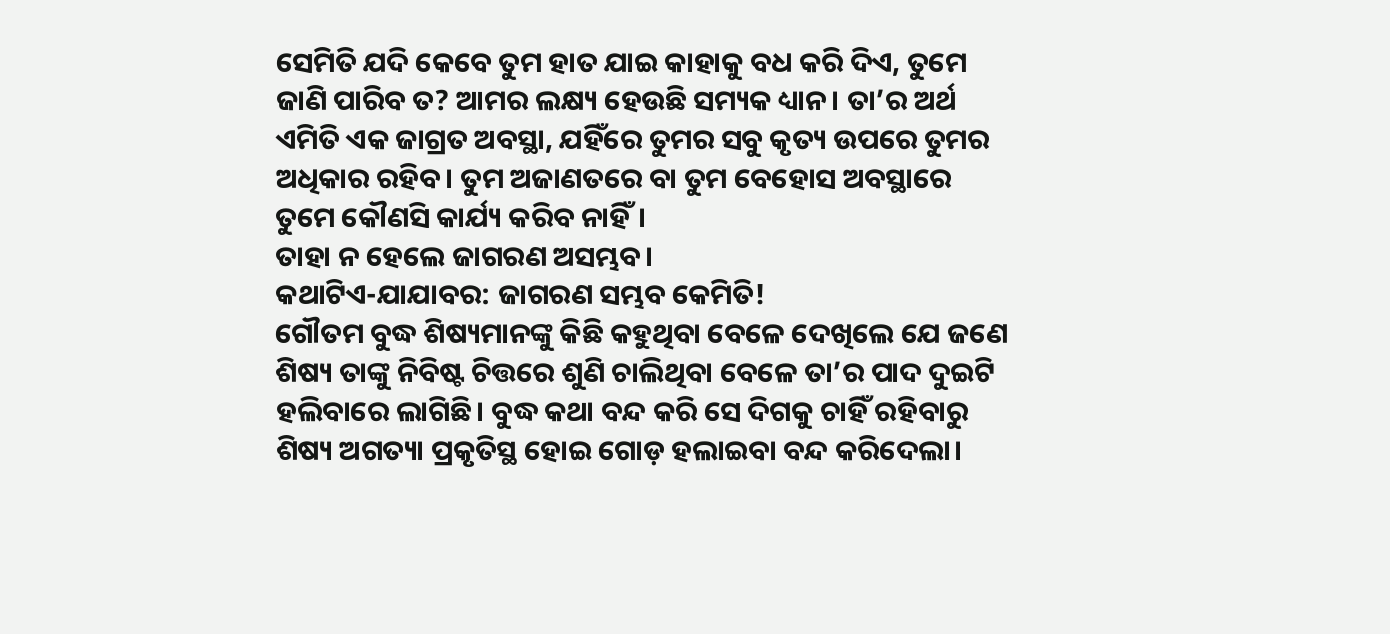ସେମିତି ଯଦି କେବେ ତୁମ ହାତ ଯାଇ କାହାକୁ ବଧ କରି ଦିଏ, ତୁମେ ଜାଣି ପାରିବ ତ? ଆମର ଲକ୍ଷ୍ୟ ହେଉଛି ସମ୍ୟକ ଧ୍ୟାନ। ତା’ର ଅର୍ଥ ଏମିତି ଏକ ଜାଗ୍ରତ ଅବସ୍ଥା, ଯହିଁରେ ତୁମର ସବୁ କୃତ୍ୟ ଉପରେ ତୁମର ଅଧିକାର ରହିବ। ତୁମ ଅଜାଣତରେ ବା ତୁମ ବେହୋସ ଅବସ୍ଥାରେ ତୁମେ କୌଣସି କାର୍ଯ୍ୟ କରିବ ନାହିଁ।
ତାହା ନ ହେଲେ ଜାଗରଣ ଅସମ୍ଭବ।
କଥାଟିଏ-ଯାଯାବର: ଜାଗରଣ ସମ୍ଭବ କେମିତି!
ଗୌତମ ବୁଦ୍ଧ ଶିଷ୍ୟମାନଙ୍କୁ କିଛି କହୁଥିବା ବେଳେ ଦେଖିଲେ ଯେ ଜଣେ ଶିଷ୍ୟ ତାଙ୍କୁ ନିବିଷ୍ଟ ଚିତ୍ତରେ ଶୁଣି ଚାଲିଥିବା ବେଳେ ତା’ର ପାଦ ଦୁଇଟି ହଲିବାରେ ଲାଗିଛି। ବୁଦ୍ଧ କଥା ବନ୍ଦ କରି ସେ ଦିଗକୁ ଚାହିଁ ରହିବାରୁ ଶିଷ୍ୟ ଅଗତ୍ୟା ପ୍ରକୃତିସ୍ଥ ହୋଇ ଗୋଡ଼ ହଲାଇବା ବନ୍ଦ କରିଦେଲା।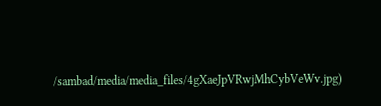/sambad/media/media_files/4gXaeJpVRwjMhCybVeWv.jpg)